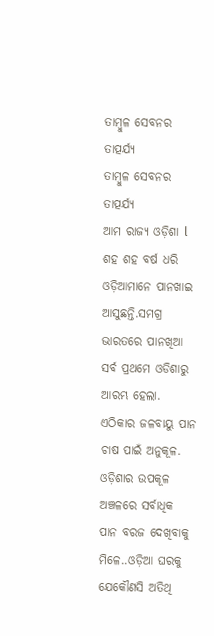ତାମ୍ବୁଳ ସେବନର ତାତ୍ପର୍ଯ୍ୟ
ତାମ୍ବୁଳ ସେବନର ତାତ୍ପର୍ଯ୍ୟ
ଆମ ରାଜ୍ୟ ଓଡ଼ିଶା l ଶହ ଶହ ବର୍ଷ ଧରି ଓଡ଼ିଆମାନେ ପାନଖାଇ ଆସୁଛନ୍ତି.ସମଗ୍ର ଭାରତରେ ପାନଖିଆ ସର୍ବ ପ୍ରଥମେ ଓଡିଶାରୁ ଆରମ୍ଭ ହେଲା. ଏଠିକାର ଜଳବାୟୁ ପାନ ଚାଷ ପାଇଁ ଅନୁକୂଳ. ଓଡ଼ିଶାର ଉପକୂଳ ଅଞ୍ଚଳରେ ସର୍ବାଧିକ ପାନ ବରଜ ଦେଖିବାକୁ ମିଳେ..ଓଡ଼ିଆ ଘରକୁ ଯେକୌଣସି ଅତିଥି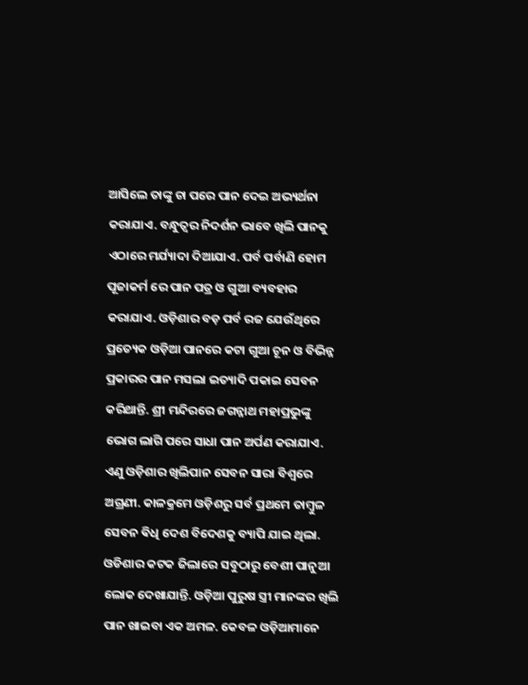ଆସିଲେ ତାଙ୍କୁ ଚା ପରେ ପାନ ଦେଇ ଅଭ୍ୟର୍ଥନା କରାଯାଏ. ବନ୍ଧୁତ୍ୱର ନିଦର୍ଶନ ଭାବେ ଖିଲି ପାନକୁ ଏଠାରେ ମର୍ଯ୍ୟାଦା ଦିଆଯାଏ. ପର୍ବ ପର୍ବାଣି ହୋମ ପୂଜାକର୍ମ ରେ ପାନ ପତ୍ର ଓ ଗୁଆ ବ୍ୟବହାର କରାଯାଏ. ଓଡ଼ିଶାର ବଡ଼ ପର୍ବ ରଜ ଯେଉଁଥିରେ ପ୍ରତ୍ୟେକ ଓଡ଼ିଆ ପାନରେ କଟା ଗୁଆ ଚୂନ ଓ ବିଭିନ୍ନ ପ୍ରକାରର ପାନ ମସଲା ଇତ୍ୟାଦି ପକାଇ ସେବନ କରିଥାନ୍ତି. ଶ୍ରୀ ମନ୍ଦିରରେ ଜଗନ୍ନାଥ ମହାପ୍ରଭୁଙ୍କୁ ଭୋଗ ଲାଗି ପରେ ସାଧା ପାନ ଅର୍ପଣ କରାଯାଏ. ଏଣୁ ଓଡ଼ିଶାର ଖିଲିପାନ ସେବନ ସାରା ବିଶ୍ୱରେ ଅଗ୍ରଣୀ. କାଳକ୍ରମେ ଓଡ଼ିଶରୁ ସର୍ବ ପ୍ରଥମେ ତାମ୍ବୁଳ ସେବନ ଵିଧି ଦେଶ ବିଦେଶକୁ ବ୍ୟାପି ଯାଇ ଥିଲା. ଓଡିଶାର କଟକ ଜିଲାରେ ସବୁଠାରୁ ବେଶୀ ପାନୁଆ ଲୋକ ଦେଖାଯାନ୍ତି. ଓଡ଼ିଆ ପୁରୁଷ ସ୍ତ୍ରୀ ମାନଙ୍କର ଖିଲି ପାନ ଖାଇବା ଏକ ଅମଳ. କେବଳ ଓଡ଼ିଆମାନେ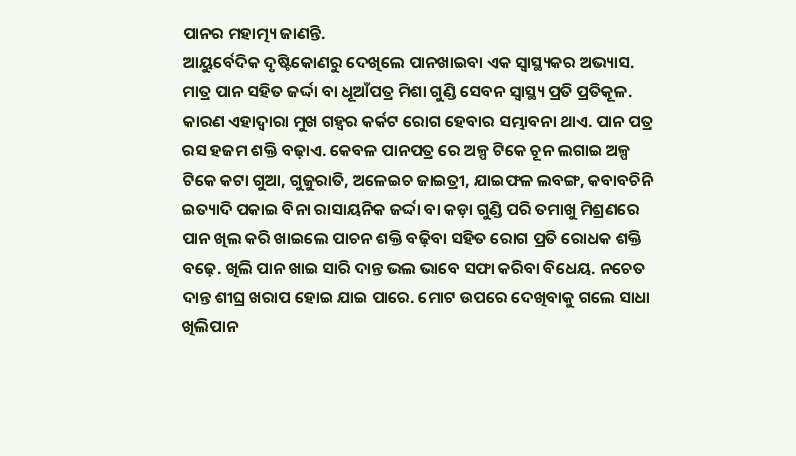ପାନର ମହାତ୍ମ୍ୟ ଜାଣନ୍ତି.
ଆୟୁର୍ବେଦିକ ଦୃଷ୍ଟିକୋଣରୁ ଦେଖିଲେ ପାନଖାଇବା ଏକ ସ୍ୱାସ୍ଥ୍ୟକର ଅଭ୍ୟାସ. ମାତ୍ର ପାନ ସହିତ ଜର୍ଦ୍ଦା ବା ଧୂଆଁପତ୍ର ମିଶା ଗୁଣ୍ଡି ସେବନ ସ୍ୱାସ୍ଥ୍ୟ ପ୍ରତି ପ୍ରତିକୂଳ. କାରଣ ଏହାଦ୍ୱାରା ମୁଖ ଗହ୍ୱର କର୍କଟ ରୋଗ ହେବାର ସମ୍ଭାବନା ଥାଏ. ପାନ ପତ୍ର ରସ ହଜମ ଶକ୍ତି ବଢ଼ାଏ. କେବଳ ପାନପତ୍ର ରେ ଅଳ୍ପ ଟିକେ ଚୂନ ଲଗାଇ ଅଳ୍ପ ଟିକେ କଟା ଗୁଆ, ଗୁଜୁରାତି, ଅଳେଇଚ ଜାଇତ୍ରୀ, ଯାଇଫଳ ଲବଙ୍ଗ, କବାବଚିନି ଇତ୍ୟାଦି ପକାଇ ବିନା ରାସାୟନିକ ଜର୍ଦ୍ଦା ବା କଡ଼ା ଗୁଣ୍ଡି ପରି ତମାଖୁ ମିଶ୍ରଣରେ ପାନ ଖିଲ କରି ଖାଇଲେ ପାଚନ ଶକ୍ତି ବଢ଼ିବା ସହିତ ରୋଗ ପ୍ରତି ରୋଧକ ଶକ୍ତି ବଢ଼େ. ଖିଲି ପାନ ଖାଇ ସାରି ଦାନ୍ତ ଭଲ ଭାବେ ସଫା କରିବା ବିଧେୟ. ନଚେତ ଦାନ୍ତ ଶୀଘ୍ର ଖରାପ ହୋଇ ଯାଇ ପାରେ. ମୋଟ ଉପରେ ଦେଖିବାକୁ ଗଲେ ସାଧା ଖିଲିପାନ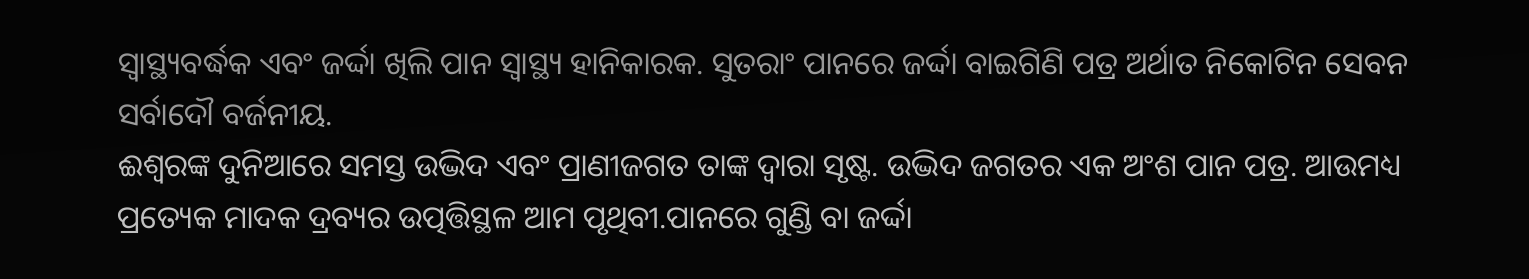ସ୍ୱାସ୍ଥ୍ୟବର୍ଦ୍ଧକ ଏବଂ ଜର୍ଦ୍ଦା ଖିଲି ପାନ ସ୍ୱାସ୍ଥ୍ୟ ହାନିକାରକ. ସୁତରାଂ ପାନରେ ଜର୍ଦ୍ଦା ବାଇଗିଣି ପତ୍ର ଅର୍ଥାତ ନିକୋଟିନ ସେବନ ସର୍ବାଦୌ ବର୍ଜନୀୟ.
ଈଶ୍ବରଙ୍କ ଦୁନିଆରେ ସମସ୍ତ ଉଦ୍ଭିଦ ଏବଂ ପ୍ରାଣୀଜଗତ ତାଙ୍କ ଦ୍ୱାରା ସୃଷ୍ଟ. ଉଦ୍ଭିଦ ଜଗତର ଏକ ଅଂଶ ପାନ ପତ୍ର. ଆଉମଧ୍ୟ ପ୍ରତ୍ୟେକ ମାଦକ ଦ୍ରବ୍ୟର ଉତ୍ପତ୍ତିସ୍ଥଳ ଆମ ପୃଥିବୀ.ପାନରେ ଗୁଣ୍ଡି ବା ଜର୍ଦ୍ଦା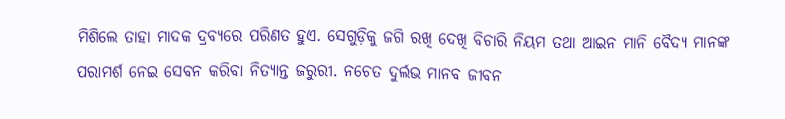ମିଶିଲେ ତାହା ମାଦକ ଦ୍ରବ୍ୟରେ ପରିଣତ ହୁଏ. ସେଗୁଡ଼ିକୁ ଜଗି ରଖି ଦେଖି ବିଚାରି ନିୟମ ତଥା ଆଇନ ମାନି ବୈଦ୍ୟ ମାନଙ୍କ ପରାମର୍ଶ ନେଇ ସେବନ କରିବା ନିତ୍ୟାନ୍ତ ଜରୁରୀ. ନଚେତ ଦୁର୍ଲଭ ମାନବ ଜୀବନ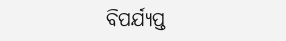ବିପର୍ଯ୍ୟପ୍ତ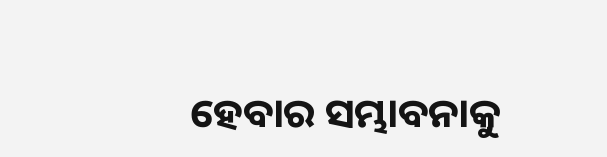ହେବାର ସମ୍ଭାବନାକୁ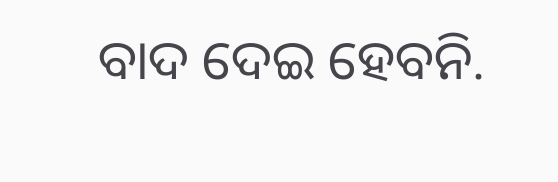ବାଦ ଦେଇ ହେବନି.